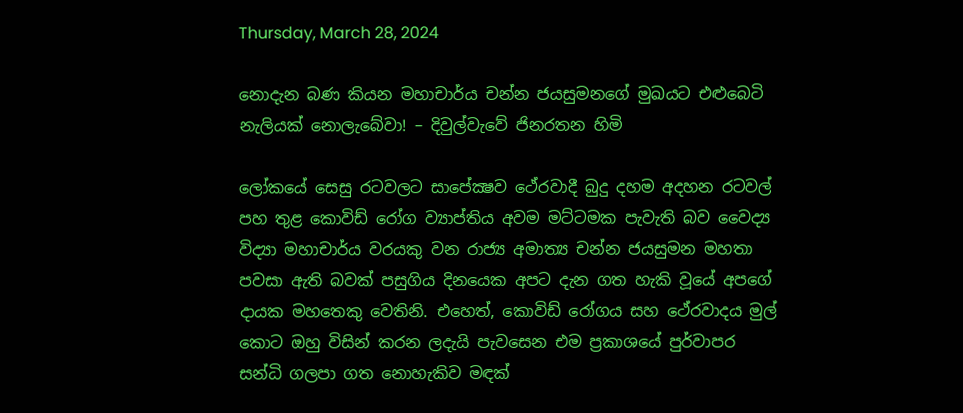Thursday, March 28, 2024

නොදැන බණ කියන මහාචාර්ය චන්න ජයසුමනගේ මුඛයට එළුබෙටි නැලියක් නොලැබේවා! – දිවුල්වැවේ ජිනරතන හිමි

ලෝකයේ සෙසු රටවලට සාපේක්‍ෂව ථේරවාදී බුදු දහම අදහන රටවල් පහ තුළ කොවිඩ් රෝග ව්‍යාප්තිය අවම මට්ටමක පැවැති බව වෛද්‍ය විද්‍යා මහාචාර්ය වරයකු වන රාජ්‍ය අමාත්‍ය චන්න ජයසුමන මහතා පවසා ඇති බවක් පසුගිය දිනයෙක අපට දැන ගත හැකි වූයේ අපගේ දායක මහතෙකු වෙතිනි. එහෙත්, කොවිඩ් රෝගය සහ ථේරවාදය මුල් කොට ඔහු විසින් කරන ලදැයි පැවසෙන එම ප්‍රකාශයේ පුර්වාපර සන්ධි ගලපා ගත නොහැකිව මඳක්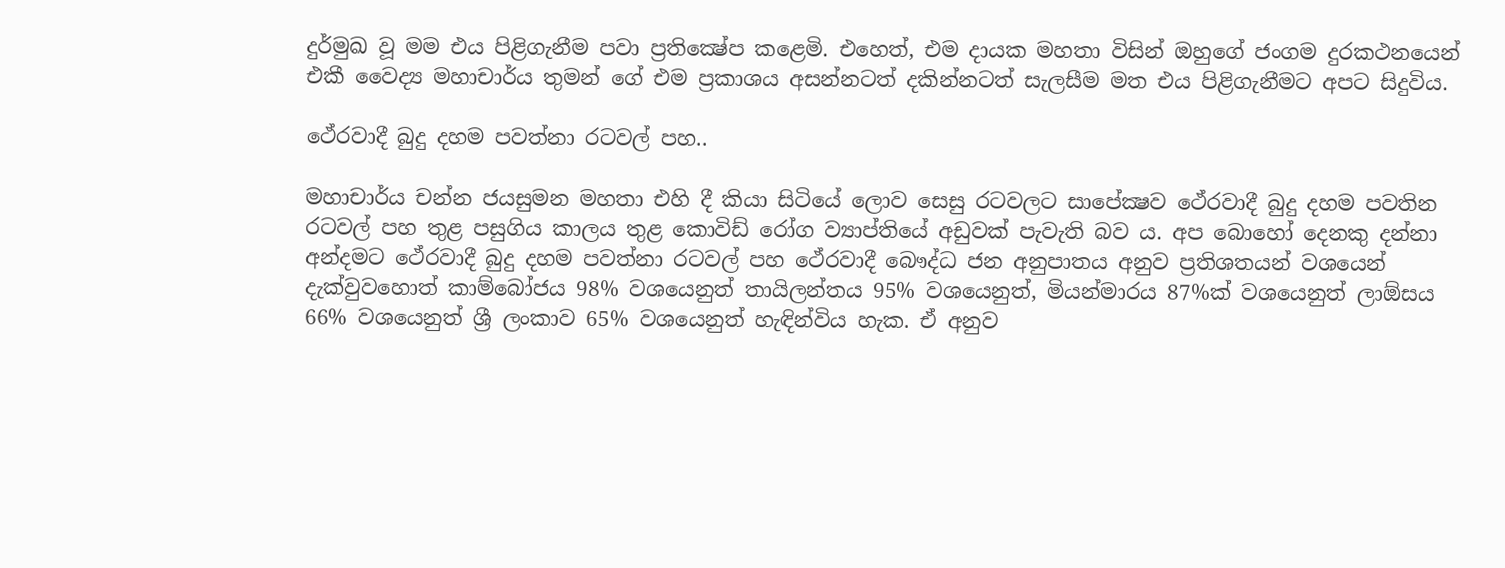දුර්මුඛ වූ මම එය පිළිගැනීම පවා ප්‍රතික්‍ෂේප කළෙමි. එහෙත්, එම දායක මහතා විසින් ඔහුගේ ජංගම දුරකථනයෙන් එකී වෛද්‍ය මහාචාර්ය තුමන් ගේ එම ප්‍රකාශය අසන්නටත් දකින්නටත් සැලසීම මත එය පිළිගැනීමට අපට සිදුවිය.

ථේරවාදී බුදු දහම පවත්නා රටවල් පහ..

මහාචාර්ය චන්න ජයසුමන මහතා එහි දී කියා සිටියේ ලොව සෙසු රටවලට සාපේක්‍ෂව ථේරවාදී බුදු දහම පවතින රටවල් පහ තුළ පසුගිය කාලය තුළ කොවිඩ් රෝග ව්‍යාප්තියේ අඩුවක් පැවැති බව ය. අප බොහෝ දෙනකු දන්නා අන්දමට ථේරවාදී බුදු දහම පවත්නා රටවල් පහ ථේරවාදී බෞද්ධ ජන අනුපාතය අනුව ප්‍රතිශතයන් වශයෙන් දැක්වුවහොත් කාම්බෝජය 98% වශයෙනුත් තායිලන්තය 95% වශයෙනුත්, මියන්මාරය 87%ක් වශයෙනුත් ලාඕසය 66% වශයෙනුත් ශ්‍රී ලංකාව 65% වශයෙනුත් හැඳින්විය හැක. ඒ අනුව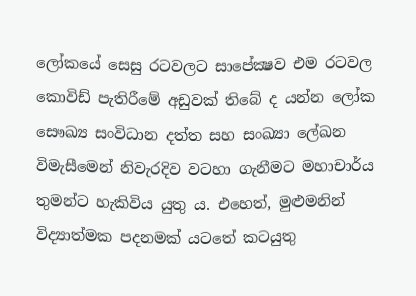ලෝකයේ සෙසු රටවලට සාපේක්‍ෂව එම රටවල කොවිඩ් පැතිරීමේ අඩුවක් තිබේ ද යන්න ලෝක සෞඛ්‍ය සංවිධාන දත්ත සහ සංඛ්‍යා ලේඛන විමැසීමෙන් නිවැරදිව වටහා ගැනීමට මහාචාර්ය තුමන්ට හැකිවිය යුතු ය. එහෙත්, මුළුමනින් විද්‍යාත්මක පදනමක් යටතේ කටයුතු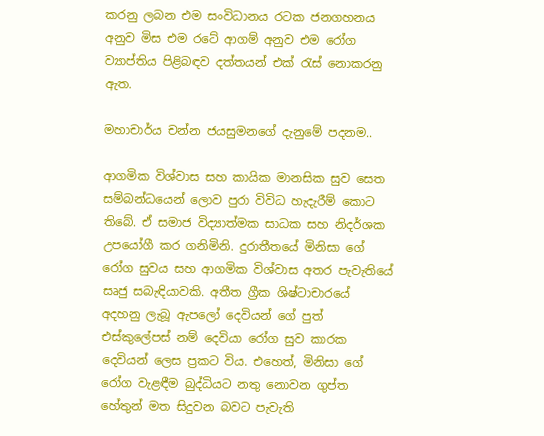කරනු ලබන එම සංවිධානය රටක ජනගහනය අනුව මිස එම රටේ ආගම් අනුව එම රෝග ව්‍යාප්තිය පිළිබඳව දත්තයන් එක් රැස් නොකරනු ඇත.

මහාචාර්ය චන්න ජයසුමනගේ දැනුමේ පදනම..

ආගමික විශ්වාස සහ කායික මානසික සුව සෙත සම්බන්ධයෙන් ලොව පුරා විවිධ හැදැරීම් කොට තිබේ. ඒ සමාජ විද්‍යාත්මක සාධක සහ නිදර්ශක උපයෝගී කර ගනිමිනි. දුරාතීතයේ මිනිසා ගේ රෝග සුවය සහ ආගමික විශ්වාස අතර පැවැතියේ සෘජු සබැඳියාවකි. අතීත ග්‍රීක ශිෂ්ටාචාරයේ අදහනු ලැබූ ඇපලෝ දෙවියන් ගේ පුත් එස්කුලේපස් නම් දෙවියා රෝග සුව කාරක දෙවියන් ලෙස ප්‍රකට විය. එහෙත්, මිනිසා ගේ රෝග වැළඳීම බුද්ධියට නතු නොවන ගුප්ත හේතුන් මත සිදුවන බවට පැවැති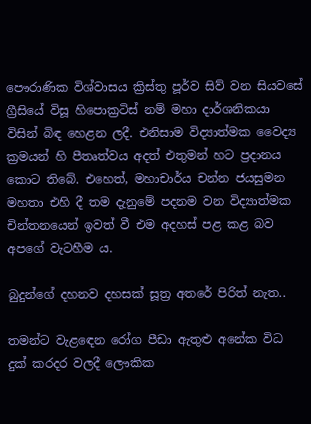පෞරාණික විශ්වාසය ක්‍රිස්තු පූර්ව සිව් වන සියවසේ ග්‍රීසියේ විසූ හිපොක්‍රටිස් නම් මහා දාර්ශනිකයා විසින් බිඳ හෙළන ලදී. එනිසාම විද්‍යාත්මක වෛද්‍ය ක්‍රමයන් හි පීතෘත්වය අදත් එතුමන් හට ප්‍රදානය කොට තිබේ. එහෙත්, මහාචාර්ය චන්න ජයසුමන මහතා එහි දී තම දැනුමේ පදනම වන විද්‍යාත්මක චින්තනයෙන් ඉවත් වී එම අදහස් පළ කළ බව අපගේ වැටහීම ය.

බුදුන්ගේ දහනව දහසක් සූත්‍ර අතරේ පිරිත් නැත..

තමන්ට වැළඳෙන රෝග පීඩා ඇතුළු අනේක විධ දුක් කරදර වලදී ලෞකික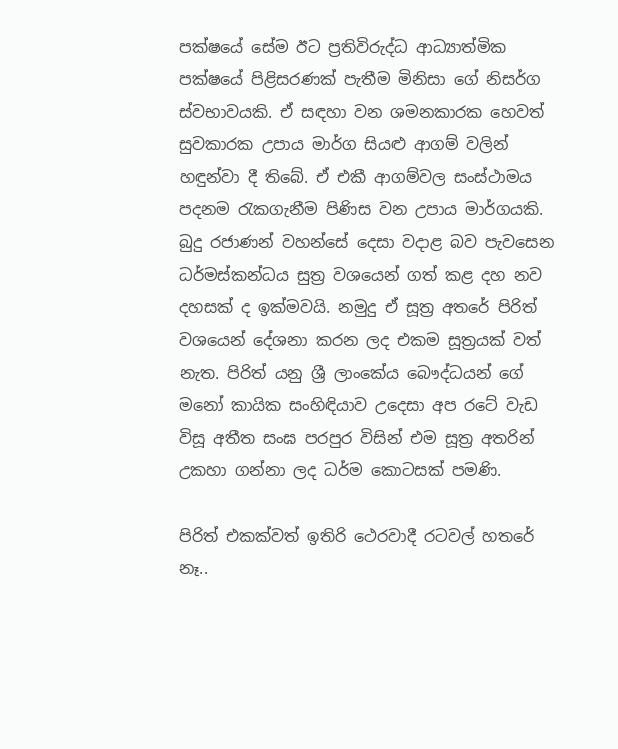පක්ෂයේ සේම ඊට ප්‍රතිවිරුද්ධ ආධ්‍යාත්මික පක්ෂයේ පිළිසරණක් පැතීම මිනිසා ගේ නිසර්ග ස්වභාවයකි. ඒ සඳහා වන ශමනකාරක හෙවත් සුවකාරක උපාය මාර්ග සියළු ආගම් වලින් හඳුන්වා දී තිබේ. ඒ එකී ආගම්වල සංස්ථාමය පදනම රැකගැනීම පිණිස වන උපාය මාර්ගයකි. බුදු රජාණන් වහන්සේ දෙසා වදාළ බව පැවසෙන ධර්මස්කන්ධය සුත්‍ර වශයෙන් ගත් කළ දහ නව දහසක් ද ඉක්මවයි. නමුදු ඒ සූත්‍ර අතරේ පිරිත් වශයෙන් දේශනා කරන ලද එකම සූත්‍රයක් වත් නැත. පිරිත් යනු ශ්‍රී ලාංකේය බෞද්ධයන් ගේ මනෝ කායික සංහිඳියාව උදෙසා අප රටේ වැඩ විසූ අතීත සංඝ පරපුර විසින් එම සූත්‍ර අතරින් උකහා ගන්නා ලද ධර්ම කොටසක් පමණි.

පිරිත් එකක්වත් ඉතිරි ථෙරවාදී රටවල් හතරේ නෑ..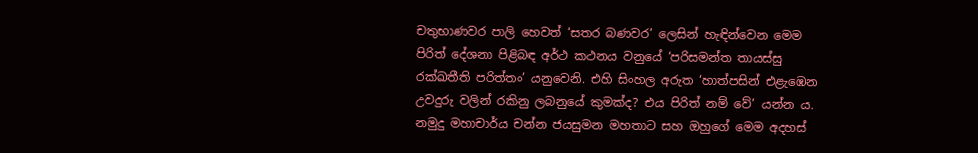චතුභාණවර පාලි හෙවත් ‘සතර බණවර’ ලෙසින් හැඳින්වෙන මෙම පිරිත් දේශනා පිළිබඳ අර්ථ කථනය වනුයේ ‘පරිසමන්ත තායස්සු රක්ඛතීති පරිත්තං’ යනුවෙනි. එහි සිංහල අරුත ‘හාත්පසින් එළැඹෙන උවදුරු වලින් රකිනු ලබනුයේ කුමක්ද? එය පිරිත් නම් වේ’ යන්න ය. නමුදු මහාචාර්ය චන්න ජයසුමන මහතාට සහ ඔහුගේ මෙම අදහස්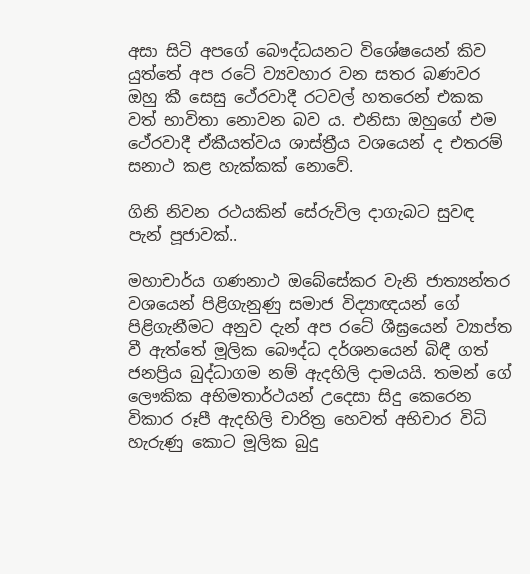අසා සිටි අපගේ බෞද්ධයනට විශේෂයෙන් කිව යුත්තේ අප රටේ ව්‍යවහාර වන සතර බණවර ඔහු කී සෙසු ථේරවාදී රටවල් හතරෙන් එකක වත් භාවිතා නොවන බව ය. එනිසා ඔහුගේ එම ථේරවාදී ඒකීයත්වය ශාස්ත්‍රීය වශයෙන් ද එතරම් සනාථ කළ හැක්කක් නොවේ.

ගිනි නිවන රථයකින් සේරුවිල දාගැබට සුවඳ පැන් පූජාවක්..

මහාචාර්ය ගණනාථ ඔබේසේකර වැනි ජාත්‍යන්තර වශයෙන් පිළිගැනුණු සමාජ විද්‍යාඥයන් ගේ පිළිගැනීමට අනුව දැන් අප රටේ ශීඝ්‍රයෙන් ව්‍යාප්ත වී ඇත්තේ මූලික බෞද්ධ දර්ශනයෙන් බිඳී ගත් ජනප්‍රිය බුද්ධාගම නම් ඇදහිලි දාමයයි. තමන් ගේ ලෞකික අභිමතාර්ථයන් උදෙසා සිදු කෙරෙන විකාර රූපී ඇදහිලි චාරිත්‍ර හෙවත් අභිචාර විධි හැරුණු කොට මූලික බුදු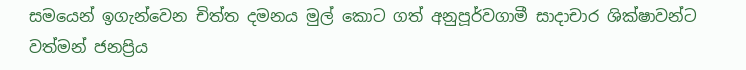සමයෙන් ඉගැන්වෙන චිත්ත දමනය මුල් කොට ගත් අනුපූර්වගාමී සාදාචාර ශික්ෂාවන්ට වත්මන් ජනප්‍රිය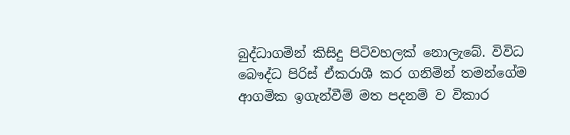බුද්ධාගමින් කිසිදු පිටිවහලක් නොලැබේ. විවිධ බෞද්ධ පිරිස් ඒකරාශී කර ගනිමින් තමන්ගේම ආගමික ඉගැන්වීම් මත පදනම් ව විකාර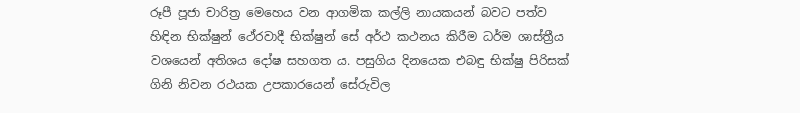රූපී පූජා චාරිත්‍ර මෙහෙය වන ආගමික කල්ලි නායකයන් බවට පත්ව හිඳින භික්ෂුන් ථේරවාදී භික්ෂුන් සේ අර්ථ කථනය කිරීම ධර්ම ශාස්ත්‍රීය වශයෙන් අතිශය දෝෂ සහගත ය. පසුගිය දිනයෙක එබඳු භික්ෂු පිරිසක් ගිනි නිවන රථයක උපකාරයෙන් සේරුවිල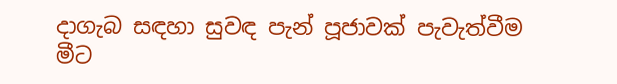දාගැබ සඳහා සුවඳ පැන් පූජාවක් පැවැත්වීම මීට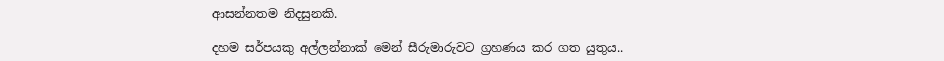ආසන්නතම නිදසුනකි.

දහම සර්පයකු අල්ලන්නාක් මෙන් සීරුමාරුවට ග්‍රහණය කර ගත යුතුය..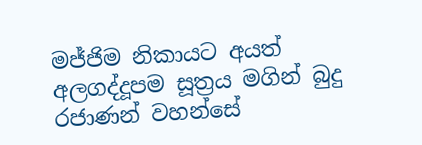මජ්ජිම නිකායට අයත් අලගද්දූපම සූත්‍රය මගින් බුදු රජාණන් වහන්සේ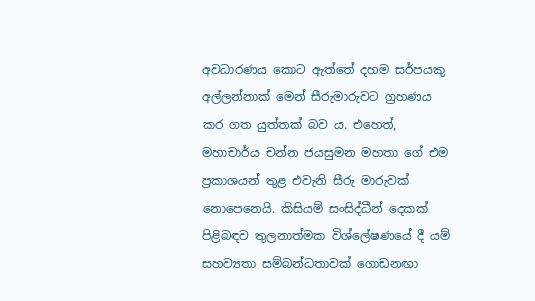අවධාරණය කොට ඇත්තේ දහම සර්පයකු අල්ලන්නාක් මෙන් සීරුමාරුවට ග්‍රහණය කර ගත යුත්තක් බව ය. එහෙත්, මහාචාර්ය චන්න ජයසුමන මහතා ගේ එම ප්‍රකාශයන් තුළ එවැනි සීරු මාරුවක් නොපෙනෙයි. කිසියම් සංසිද්ධීන් දෙකක් පිළිබඳව තුලනාත්මක විශ්ලේෂණයේ දී යම් සහව්‍යතා සම්බන්ධතාවක් ගොඩනඟා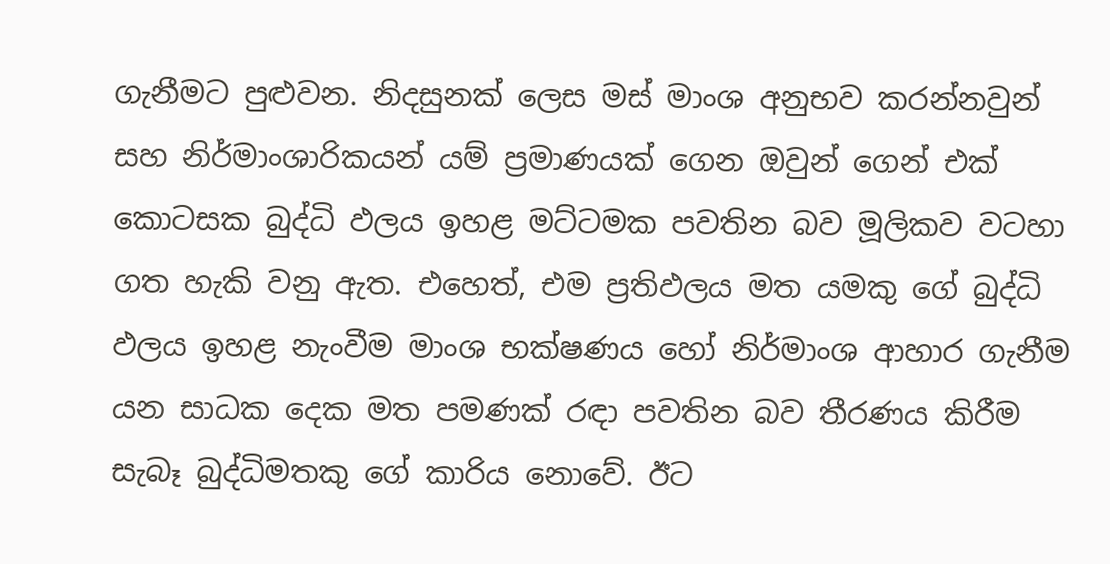ගැනීමට පුළුවන. නිදසුනක් ලෙස මස් මාංශ අනුභව කරන්නවුන් සහ නිර්මාංශාරිකයන් යම් ප්‍රමාණයක් ගෙන ඔවුන් ගෙන් එක් කොටසක බුද්ධි ඵලය ඉහළ මට්ටමක පවතින බව මූලිකව වටහා ගත හැකි වනු ඇත. එහෙත්, එම ප්‍රතිඵලය මත යමකු ගේ බුද්ධි ඵලය ඉහළ නැංවීම මාංශ භක්ෂණය හෝ නිර්මාංශ ආහාර ගැනීම යන සාධක දෙක මත පමණක් රඳා පවතින බව තීරණය කිරීම සැබෑ බුද්ධිමතකු ගේ කාරිය නොවේ. ඊට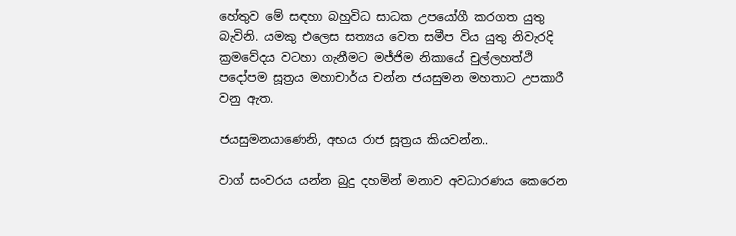හේතුව මේ සඳහා බහුවිධ සාධක උපයෝගී කරගත යුතු බැවිනි. යමකු එලෙස සත්‍යය වෙත සමීප විය යුතු නිවැරදි ක්‍රමවේදය වටහා ගැනීමට මජ්ජිම නිකායේ චුල්ලහත්ථි පදෝපම සූත්‍රය මහාචාර්ය චන්න ජයසුමන මහතාට උපකාරී වනු ඇත.

ජයසුමනයාණෙනි, අභය රාජ සූත්‍රය කියවන්න..

වාග් සංවරය යන්න බුදු දහමින් මනාව අවධාරණය කෙරෙන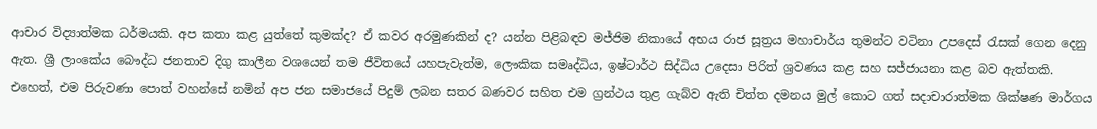ආචාර විද්‍යාත්මක ධර්මයකි. අප කතා කළ යුත්තේ කුමක්ද? ඒ කවර අරමුණකින් ද? යන්න පිළිබඳව මජ්ජිම නිකායේ අභය රාජ සූත්‍රය මහාචාර්ය තුමන්ට වටිනා උපදෙස් රැසක් ගෙන දෙනු ඇත. ශ්‍රී ලාංකේය බෞද්ධ ජනතාව දිගු කාලීන වශයෙන් තම ජීවිතයේ යහපැවැත්ම, ලෞකික සමෘද්ධිය, ඉෂ්ටාර්ථ සිද්ධිය උදෙසා පිරිත් ශ්‍රවණය කළ සහ සජ්ජායනා කළ බව ඇත්තකි. එහෙත්, එම පිරුවණා පොත් වහන්සේ නමින් අප ජන සමාජයේ පිදුම් ලබන සතර බණවර සහිත එම ග්‍රන්ථය තුළ ගැබ්ව ඇති චිත්ත දමනය මුල් කොට ගත් සදාචාරාත්මක ශික්ෂණ මාර්ගය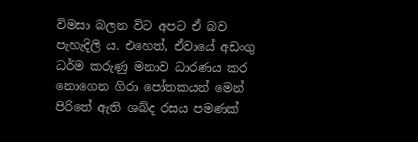විමසා බලන විට අපට ඒ බව පැහැදිලි ය. එහෙත්, ඒවායේ අඩංගු ධර්ම කරුණු මනාව ධාරණය කර නොගෙන ගිරා පෝතකයන් මෙන් පිරිතේ ඇති ශබ්ද රසය පමණක්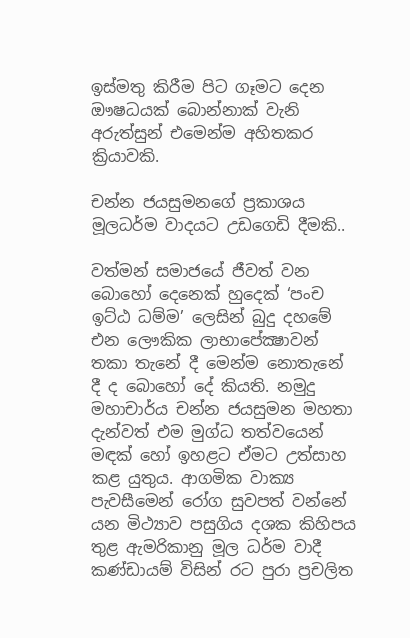ඉස්මතු කිරීම පිට ගෑමට දෙන ඖෂධයක් බොන්නාක් වැනි අරුත්සුන් එමෙන්ම අහිතකර ක්‍රියාවකි.

චන්න ජයසුමනගේ ප්‍රකාශය මූලධර්ම වාදයට උඩගෙඩි දීමකි..

වත්මන් සමාජයේ ජීවත් වන බොහෝ දෙනෙක් හුදෙක් ‘පංච ඉට්ඨ ධම්ම’ ලෙසින් බුදු දහමේ එන ලෞකික ලාභාපේක්‍ෂාවන් තකා තැනේ දී මෙන්ම නොතැනේ දී ද බොහෝ දේ කියති. නමුදු මහාචාර්ය චන්න ජයසුමන මහතා දැන්වත් එම මුග්ධ තත්වයෙන් මඳක් හෝ ඉහළට ඒමට උත්සාහ කළ යුතුය. ආගමික වාක්‍ය පැවසීමෙන් රෝග සුවපත් වන්නේ යන මිථ්‍යාව පසුගිය දශක කිහිපය තුළ ඇමරිකානු මූල ධර්ම වාදී කණ්ඩායම් විසින් රට පුරා ප්‍රචලිත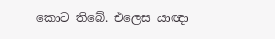කොට තිබේ. එලෙස යාඥා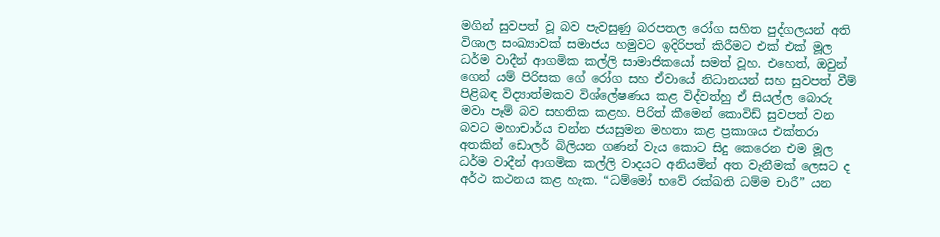මගින් සුවපත් වූ බව පැවසුණු බරපතල රෝග සහිත පුද්ගලයන් අති විශාල සංඛ්‍යාවක් සමාජය හමුවට ඉදිරිපත් කිරීමට එක් එක් මූල ධර්ම වාදීන් ආගමික කල්ලි සාමාජිකයෝ සමත් වූහ. එහෙත්, ඔවුන් ගෙන් යම් පිරිසක ගේ රෝග සහ ඒවායේ නිධානයන් සහ සුවපත් වීම් පිළිබඳ විද්‍යාත්මකව විශ්ලේෂණය කළ විද්වත්හු ඒ සියල්ල බොරු මවා පෑම් බව සහතික කළහ. පිරිත් කීමෙන් කොවිඩ් සුවපත් වන බවට මහාචාර්ය චන්න ජයසුමන මහතා කළ ප්‍රකාශය එක්තරා අතකින් ඩොලර් බිලියන ගණන් වැය කොට සිදු කෙරෙන එම මූල ධර්ම වාදීන් ආගමික කල්ලි වාදයට අනියමින් අත වැනීමක් ලෙසට ද අර්ථ කථනය කළ හැක. “ධම්මෝ භවේ රක්ඛති ධම්ම චාරී” යන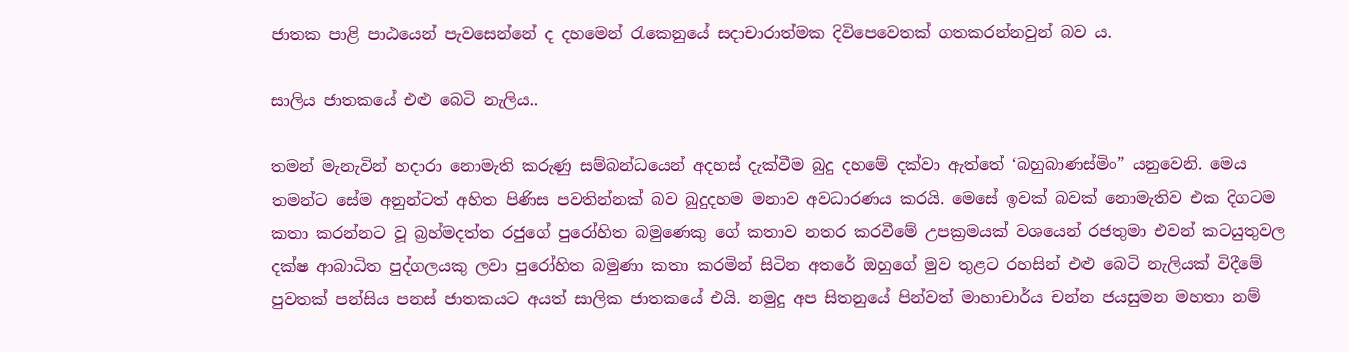ජාතක පාළි පාඨයෙන් පැවසෙන්නේ ද දහමෙන් රැකෙනුයේ සදාචාරාත්මක දිවිපෙවෙතක් ගතකරන්නවුන් බව ය.

සාලිය ජාතකයේ එළු බෙටි නැලිය..

තමන් මැනැවින් හදාරා නොමැති කරුණු සම්බන්ධයෙන් අදහස් දැක්වීම බුදු දහමේ දක්වා ඇත්තේ ‘බහුබාණස්මිං” යනුවෙනි. මෙය තමන්ට සේම අනුන්ටත් අහිත පිණිස පවතින්නක් බව බුදුදහම මනාව අවධාරණය කරයි. මෙසේ ඉවක් බවක් නොමැතිව එක දිගටම කතා කරන්නට වූ බ්‍රහ්මදත්ත රජුගේ පුරෝහිත බමුණෙකු ගේ කතාව නතර කරවීමේ උපක්‍රමයක් වශයෙන් රජතුමා එවන් කටයුතුවල දක්ෂ ආබාධිත පුද්ගලයකු ලවා පුරෝහිත බමුණා කතා කරමින් සිටින අතරේ ඔහුගේ මුව තුළට රහසින් එළු බෙටි නැලියක් විදීමේ පුවතක් පන්සිය පනස් ජාතකයට අයත් සාලික ජාතකයේ එයි. නමුදු අප සිතනුයේ පින්වත් මාහාචාර්ය චන්න ජයසුමන මහතා නම්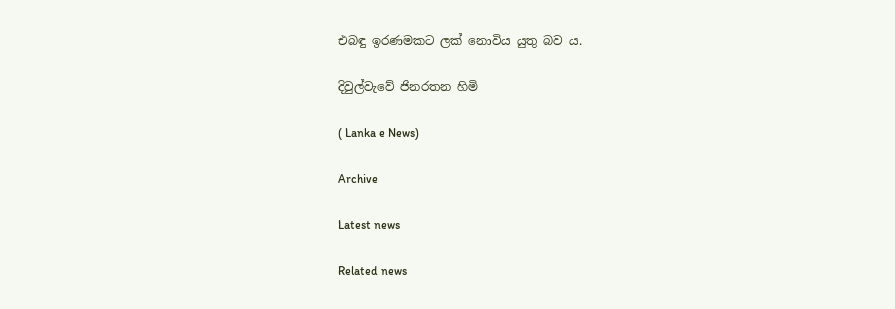එබඳු ඉරණමකට ලක් නොවිය යුතු බව ය.

දිවුල්වැවේ ජිනරතන හිමි

( Lanka e News)

Archive

Latest news

Related news